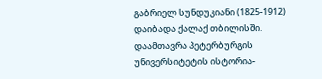გაბრიელ სუნდუკიანი (1825-1912) დაიბადა ქალაქ თბილისში. დაამთავრა პეტერბურგის უნივერსიტეტის ისტორია-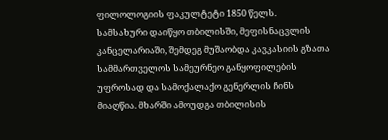ფილოლოგიის ფაკულტეტი 1850 წელს.
სამსახური დაიწყო თბილისში, მეფისნაცვლის კანცელარიაში, შემდეგ მუშაობდა კავკასიის გზათა სამმართველოს სამეურნეო განყოფილების უფროსად და სამოქალაქო გენერლის ჩინს მიაღწია. მხარში ამოუდგა თბილისის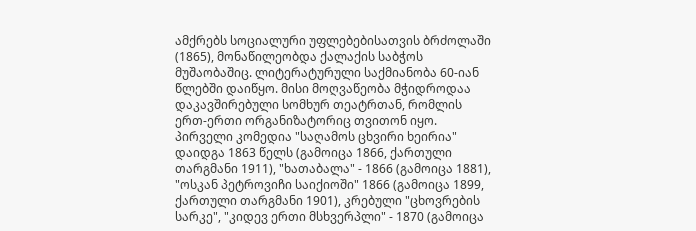ამქრებს სოციალური უფლებებისათვის ბრძოლაში (1865), მონაწილეობდა ქალაქის საბჭოს მუშაობაშიც. ლიტერატურული საქმიანობა 60-იან წლებში დაიწყო. მისი მოღვაწეობა მჭიდროდაა დაკავშირებული სომხურ თეატრთან, რომლის ერთ-ერთი ორგანიზატორიც თვითონ იყო. პირველი კომედია "საღამოს ცხვირი ხეირია" დაიდგა 1863 წელს (გამოიცა 1866, ქართული თარგმანი 1911), "ხათაბალა" - 1866 (გამოიცა 1881), "ოსკან პეტროვიჩი საიქიოში" 1866 (გამოიცა 1899, ქართული თარგმანი 1901), კრებული "ცხოვრების სარკე", "კიდევ ერთი მსხვერპლი" - 1870 (გამოიცა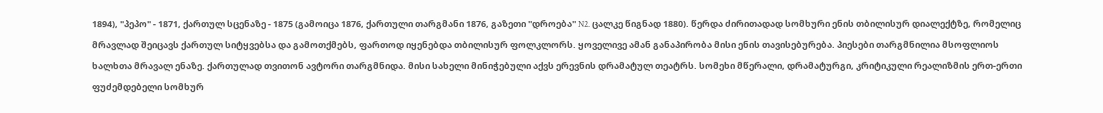1894), "პეპო" - 1871, ქართულ სცენაზე - 1875 (გამოიცა 1876, ქართული თარგმანი 1876, გაზეთი ''დროება'' N2. ცალკე წიგნად 1880). წერდა ძირითადად სომხური ენის თბილისურ დიალექტზე, რომელიც მრავლად შეიცავს ქართულ სიტყვებსა და გამოთქმებს, ფართოდ იყენებდა თბილისურ ფოლკლორს. ყოველივე ამან განაპირობა მისი ენის თავისებურება. პიესები თარგმნილია მსოფლიოს ხალხთა მრავალ ენაზე. ქართულად თვითონ ავტორი თარგმნიდა. მისი სახელი მინიჭებული აქვს ერევნის დრამატულ თეატრს. სომეხი მწერალი, დრამატურგი, კრიტიკული რეალიზმის ერთ-ერთი ფუძემდებელი სომხურ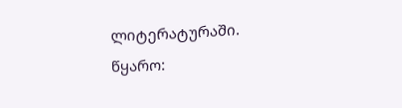ლიტერატურაში.
წყარო: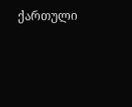ქართული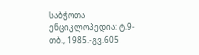საბჭოთა ენციკლოპედია: ტ.9-თბ., 1985.-გვ.605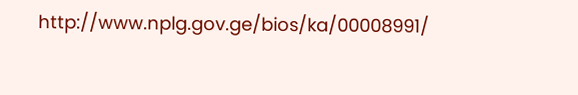http://www.nplg.gov.ge/bios/ka/00008991/